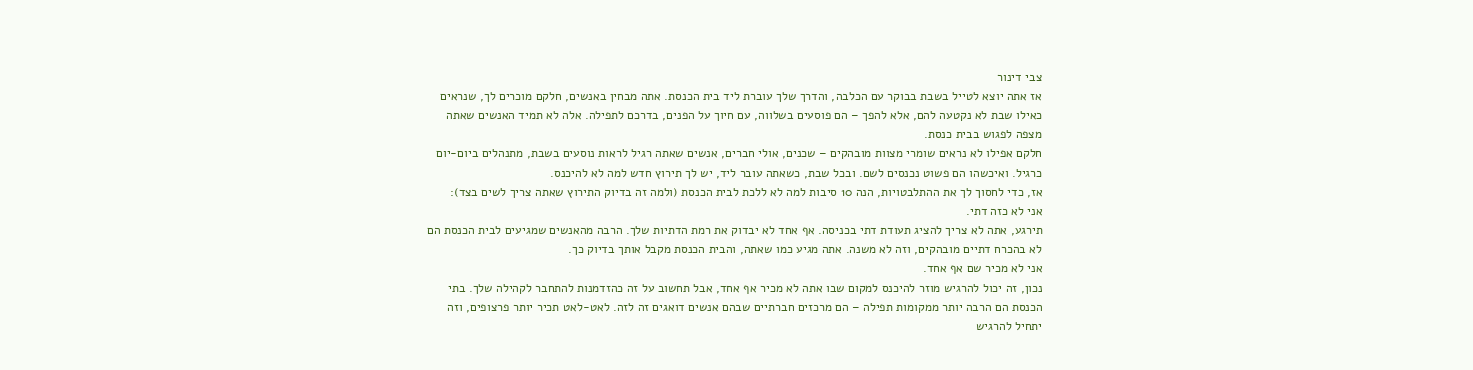צבי דינור
אז אתה יוצא לטייל בשבת בבוקר עם הכלבה, והדרך שלך עוברת ליד בית הכנסת. אתה מבחין באנשים, חלקם מוכרים לך, שנראים כאילו שבת לא נקטעה להם, אלא להפך – הם פוסעים בשלווה, עם חיוך על הפנים, בדרכם לתפילה. אלה לא תמיד האנשים שאתה מצפה לפגוש בבית כנסת.
חלקם אפילו לא נראים שומרי מצוות מובהקים – שכנים, אולי חברים, אנשים שאתה רגיל לראות נוסעים בשבת, מתנהלים ביום-יום כרגיל. ואיכשהו הם פשוט נכנסים לשם. ובכל שבת, כשאתה עובר ליד, יש לך תירוץ חדש למה לא להיכנס.
אז, כדי לחסוך לך את ההתלבטויות, הנה 10 סיבות למה לא ללכת לבית הכנסת (ולמה זה בדיוק התירוץ שאתה צריך לשים בצד):
אני לא כזה דתי.
תירגע, אתה לא צריך להציג תעודת דתי בכניסה. אף אחד לא יבדוק את רמת הדתיות שלך. הרבה מהאנשים שמגיעים לבית הכנסת הם לא בהכרח דתיים מובהקים, וזה לא משנה. אתה מגיע כמו שאתה, והבית הכנסת מקבל אותך בדיוק כך.
אני לא מכיר שם אף אחד.
נכון, זה יכול להרגיש מוזר להיכנס למקום שבו אתה לא מכיר אף אחד, אבל תחשוב על זה כהזדמנות להתחבר לקהילה שלך. בתי הכנסת הם הרבה יותר ממקומות תפילה – הם מרכזים חברתיים שבהם אנשים דואגים זה לזה. לאט-לאט תכיר יותר פרצופים, וזה יתחיל להרגיש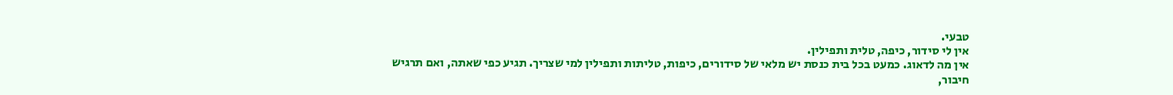טבעי.
אין לי סידור, כיפה, טלית ותפילין.
אין מה לדאוג. כמעט בכל בית כנסת יש מלאי של סידורים, כיפות, טליתות ותפילין למי שצריך. תגיע כפי שאתה, ואם תרגיש חיבור,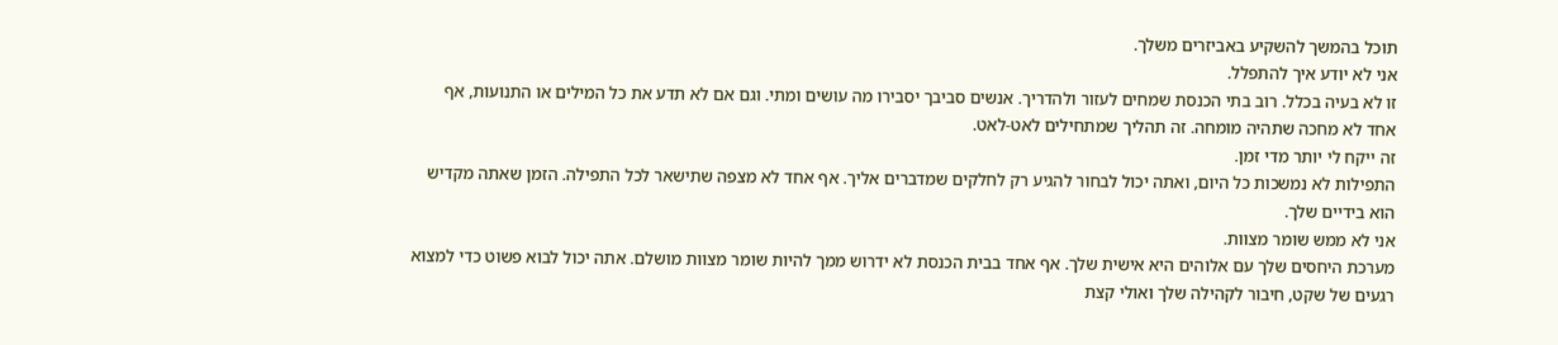תוכל בהמשך להשקיע באביזרים משלך.
אני לא יודע איך להתפלל.
זו לא בעיה בכלל. רוב בתי הכנסת שמחים לעזור ולהדריך. אנשים סביבך יסבירו מה עושים ומתי. וגם אם לא תדע את כל המילים או התנועות, אף אחד לא מחכה שתהיה מומחה. זה תהליך שמתחילים לאט-לאט.
זה ייקח לי יותר מדי זמן.
התפילות לא נמשכות כל היום, ואתה יכול לבחור להגיע רק לחלקים שמדברים אליך. אף אחד לא מצפה שתישאר לכל התפילה. הזמן שאתה מקדיש הוא בידיים שלך.
אני לא ממש שומר מצוות.
מערכת היחסים שלך עם אלוהים היא אישית שלך. אף אחד בבית הכנסת לא ידרוש ממך להיות שומר מצוות מושלם. אתה יכול לבוא פשוט כדי למצוא רגעים של שקט, חיבור לקהילה שלך ואולי קצת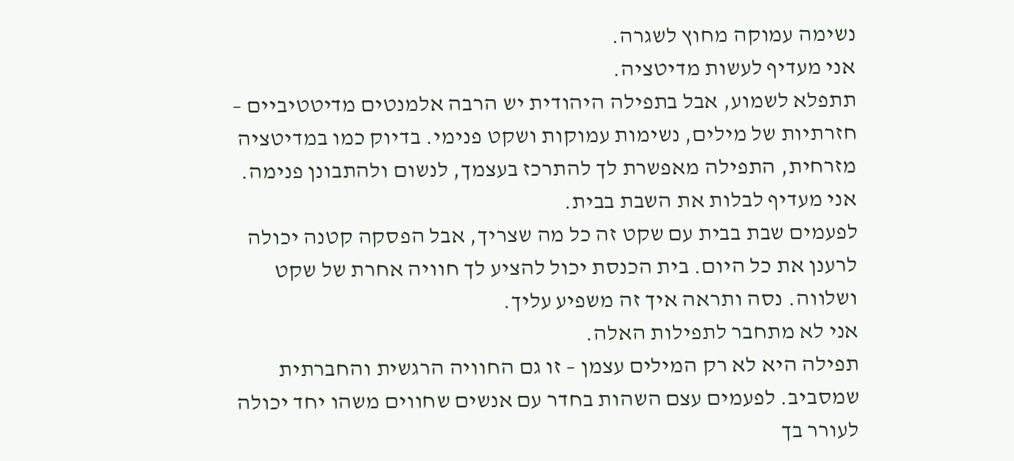נשימה עמוקה מחוץ לשגרה.
אני מעדיף לעשות מדיטציה.
תתפלא לשמוע, אבל בתפילה היהודית יש הרבה אלמנטים מדיטטיביים – חזרתיות של מילים, נשימות עמוקות ושקט פנימי. בדיוק כמו במדיטציה מזרחית, התפילה מאפשרת לך להתרכז בעצמך, לנשום ולהתבונן פנימה.
אני מעדיף לבלות את השבת בבית.
לפעמים שבת בבית עם שקט זה כל מה שצריך, אבל הפסקה קטנה יכולה לרענן את כל היום. בית הכנסת יכול להציע לך חוויה אחרת של שקט ושלווה. נסה ותראה איך זה משפיע עליך.
אני לא מתחבר לתפילות האלה.
תפילה היא לא רק המילים עצמן – זו גם החוויה הרגשית והחברתית שמסביב. לפעמים עצם השהות בחדר עם אנשים שחווים משהו יחד יכולה לעורר בך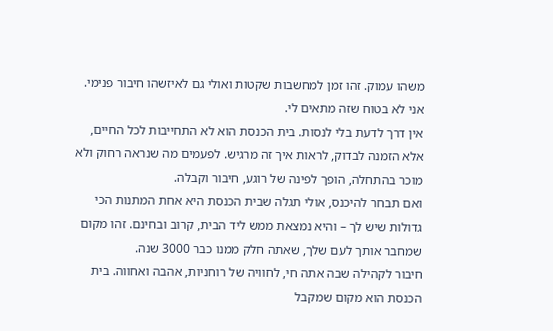משהו עמוק. זהו זמן למחשבות שקטות ואולי גם לאיזשהו חיבור פנימי.
אני לא בטוח שזה מתאים לי.
אין דרך לדעת בלי לנסות. בית הכנסת הוא לא התחייבות לכל החיים, אלא הזמנה לבדוק, לראות איך זה מרגיש. לפעמים מה שנראה רחוק ולא מוכר בהתחלה, הופך לפינה של רוגע, חיבור וקבלה.
ואם תבחר להיכנס, אולי תגלה שבית הכנסת היא אחת המתנות הכי גדולות שיש לך – והיא נמצאת ממש ליד הבית, קרוב ובחינם. זהו מקום שמחבר אותך לעם שלך, שאתה חלק ממנו כבר 3000 שנה.
חיבור לקהילה שבה אתה חי, לחוויה של רוחניות, אהבה ואחווה. בית הכנסת הוא מקום שמקבל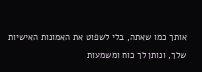אותך כמו שאתה, בלי לשפוט את האמונות האישיות שלך, ונותן לך כוח ומשמעות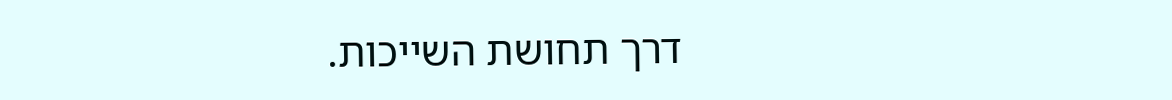דרך תחושת השייכות.